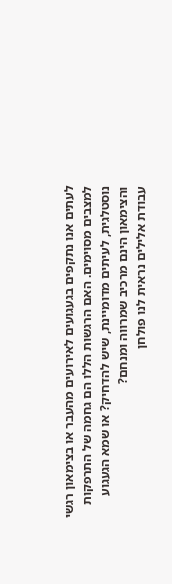לעתים אנו נתקפים בגעגועים לאירועים מהעבר או בצימאון רגשי למצבים מסוימים. האם הרגשות הללו הם גחמה של התרפקות נוסטלגית, לעיתים מדומיינת, שיש להדחיק? או שמא הגעגוע והצימאון הינם מרכיב שמרווה ומנחם?
עבודת אלילים נראית לנו פולחן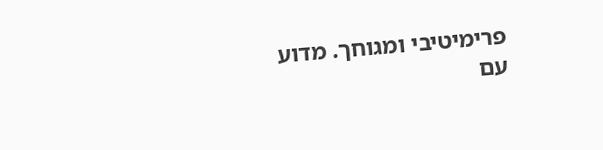פרימיטיבי ומגוחך. מדוע עם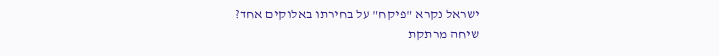ישראל נקרא "פיקח" על בחירתו באלוקים אחד?
שיחה מרתקת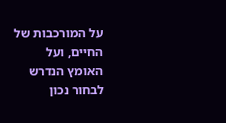על המורכבות של החיים, ועל האומץ הנדרש לבחור נכון